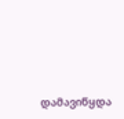დამავიწყდა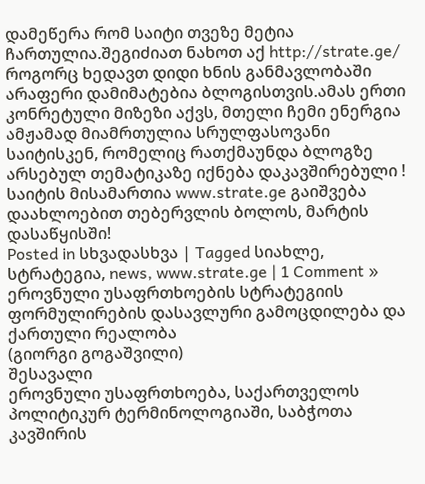დამეწერა რომ საიტი თვეზე მეტია ჩართულია.შეგიძიათ ნახოთ აქ http://strate.ge/
როგორც ხედავთ დიდი ხნის განმავლობაში არაფერი დამიმატებია ბლოგისთვის.ამას ერთი კონრეტული მიზეზი აქვს, მთელი ჩემი ენერგია ამჟამად მიამრთულია სრულფასოვანი საიტისკენ, რომელიც რათქმაუნდა ბლოგზე არსებულ თემატიკაზე იქნება დაკავშირებული !
საიტის მისამართია www.strate.ge გაიშვება დაახლოებით თებერვლის ბოლოს, მარტის დასაწყისში!
Posted in სხვადასხვა | Tagged სიახლე, სტრატეგია, news, www.strate.ge | 1 Comment »
ეროვნული უსაფრთხოების სტრატეგიის ფორმულირების დასავლური გამოცდილება და ქართული რეალობა
(გიორგი გოგაშვილი)
შესავალი
ეროვნული უსაფრთხოება, საქართველოს პოლიტიკურ ტერმინოლოგიაში, საბჭოთა კავშირის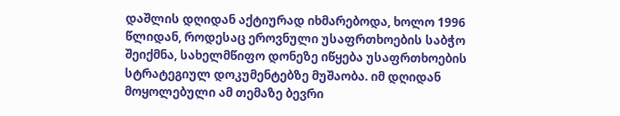დაშლის დღიდან აქტიურად იხმარებოდა, ხოლო 1996 წლიდან, როდესაც ეროვნული უსაფრთხოების საბჭო შეიქმნა, სახელმწიფო დონეზე იწყება უსაფრთხოების სტრატეგიულ დოკუმენტებზე მუშაობა. იმ დღიდან მოყოლებული ამ თემაზე ბევრი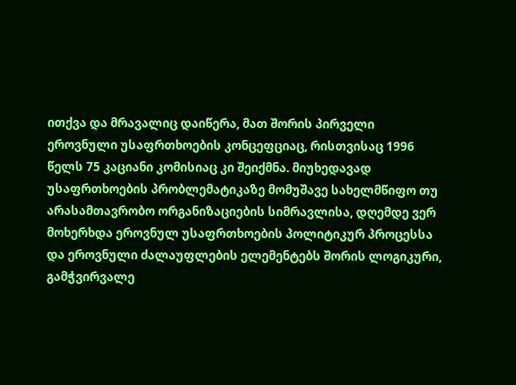ითქვა და მრავალიც დაიწერა, მათ შორის პირველი ეროვნული უსაფრთხოების კონცეფციაც, რისთვისაც 1996 წელს 75 კაციანი კომისიაც კი შეიქმნა. მიუხედავად უსაფრთხოების პრობლემატიკაზე მომუშავე სახელმწიფო თუ არასამთავრობო ორგანიზაციების სიმრავლისა, დღემდე ვერ მოხერხდა ეროვნულ უსაფრთხოების პოლიტიკურ პროცესსა და ეროვნული ძალაუფლების ელემენტებს შორის ლოგიკური, გამჭვირვალე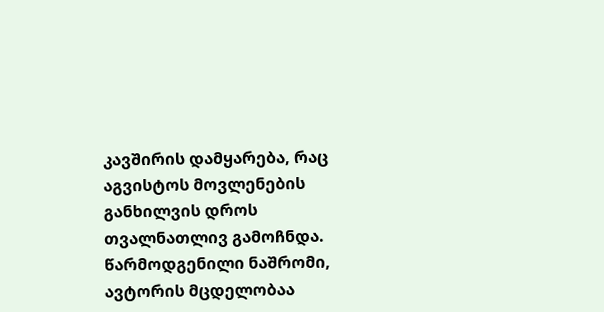კავშირის დამყარება, რაც აგვისტოს მოვლენების განხილვის დროს თვალნათლივ გამოჩნდა.
წარმოდგენილი ნაშრომი, ავტორის მცდელობაა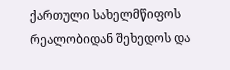ქართული სახელმწიფოს რეალობიდან შეხედოს და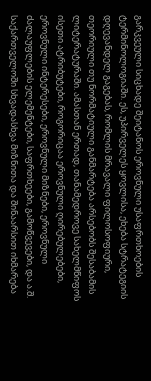გარკვეული სიცხადე შეიტანოს ეროვნული უსაფრთხოების ტერმინოლოგიაში. ეს, უპირველეს ყოვლისა, ეხება სტრატეგიის დღევანდელ გაგებას, რომლის მრავალი ფილოსოფიური, თეორიული თუ ნორმატიული განმარტება არსებობს შესაბამის ლიტერატურაში. ამასთან ერთად, თანამედროვე სახელმწიფოს ისეთი ატრიბუტები, როგორიცაა ეროვნული ღირებულებები, ეროვნული ინტერესები, ეროვნული მიზნები, ეროვნული ძალაუფლების ელემენტები, საფრთხეები, გამოწვევები, და ა.შ. საქართველოში სხვადასხვა მიზნითა და შინაარსით იხმარება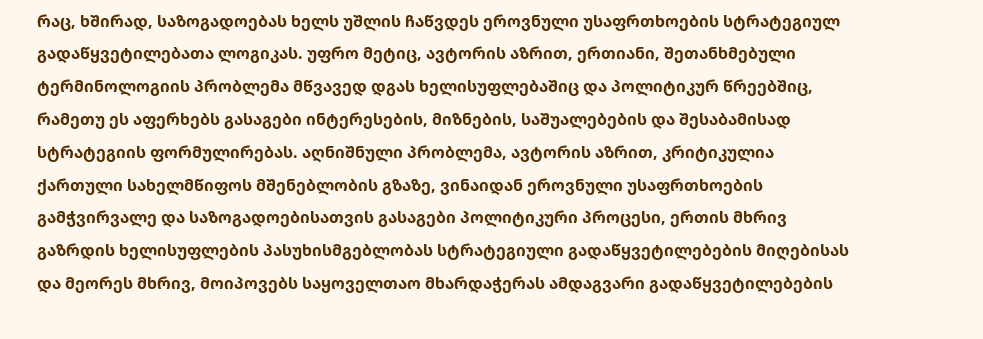რაც, ხშირად, საზოგადოებას ხელს უშლის ჩაწვდეს ეროვნული უსაფრთხოების სტრატეგიულ გადაწყვეტილებათა ლოგიკას. უფრო მეტიც, ავტორის აზრით, ერთიანი, შეთანხმებული ტერმინოლოგიის პრობლემა მწვავედ დგას ხელისუფლებაშიც და პოლიტიკურ წრეებშიც, რამეთუ ეს აფერხებს გასაგები ინტერესების, მიზნების, საშუალებების და შესაბამისად სტრატეგიის ფორმულირებას. აღნიშნული პრობლემა, ავტორის აზრით, კრიტიკულია ქართული სახელმწიფოს მშენებლობის გზაზე, ვინაიდან ეროვნული უსაფრთხოების გამჭვირვალე და საზოგადოებისათვის გასაგები პოლიტიკური პროცესი, ერთის მხრივ გაზრდის ხელისუფლების პასუხისმგებლობას სტრატეგიული გადაწყვეტილებების მიღებისას და მეორეს მხრივ, მოიპოვებს საყოველთაო მხარდაჭერას ამდაგვარი გადაწყვეტილებების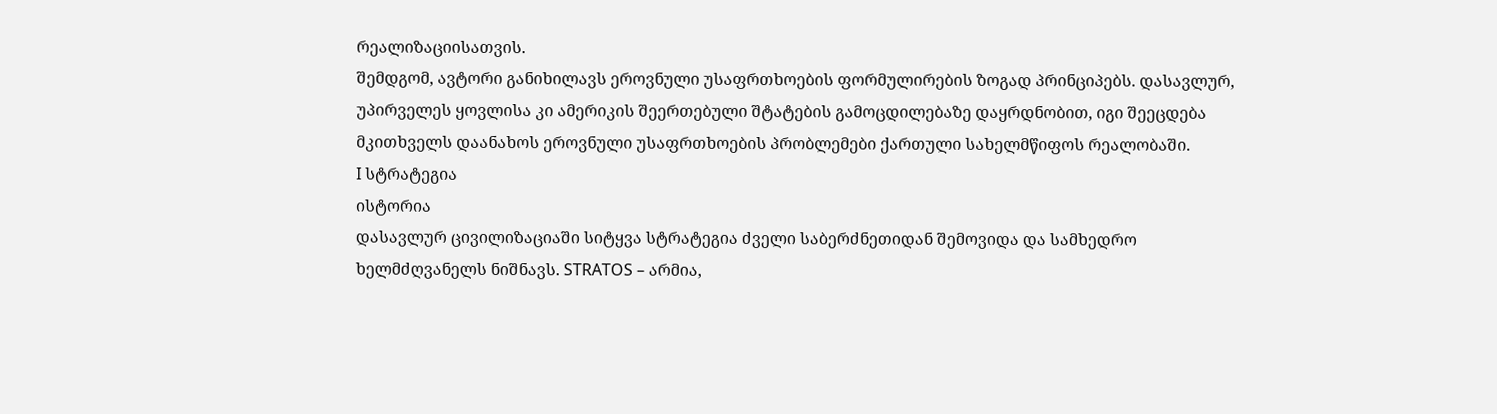რეალიზაციისათვის.
შემდგომ, ავტორი განიხილავს ეროვნული უსაფრთხოების ფორმულირების ზოგად პრინციპებს. დასავლურ, უპირველეს ყოვლისა კი ამერიკის შეერთებული შტატების გამოცდილებაზე დაყრდნობით, იგი შეეცდება მკითხველს დაანახოს ეროვნული უსაფრთხოების პრობლემები ქართული სახელმწიფოს რეალობაში.
I სტრატეგია
ისტორია
დასავლურ ცივილიზაციაში სიტყვა სტრატეგია ძველი საბერძნეთიდან შემოვიდა და სამხედრო ხელმძღვანელს ნიშნავს. STRATOS – არმია,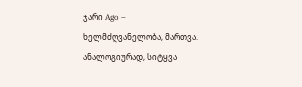ჯარი Ago – ხელმძღვანელობა, მართვა. ანალოგიურად, სიტყვა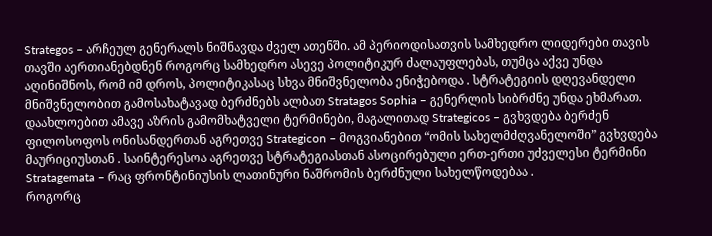Strategos – არჩეულ გენერალს ნიშნავდა ძველ ათენში. ამ პერიოდისათვის სამხედრო ლიდერები თავის თავში აერთიანებდნენ როგორც სამხედრო ასევე პოლიტიკურ ძალაუფლებას, თუმცა აქვე უნდა აღინიშნოს, რომ იმ დროს, პოლიტიკასაც სხვა მნიშვნელობა ენიჭებოდა . სტრატეგიის დღევანდელი მნიშვნელობით გამოსახატავად ბერძნებს ალბათ Stratagos Sophia – გენერლის სიბრძნე უნდა ეხმარათ. დაახლოებით ამავე აზრის გამომხატველი ტერმინები, მაგალითად Strategicos – გვხვდება ბერძენ ფილოსოფოს ონისანდერთან აგრეთვე Strategicon – მოგვიანებით “ომის სახელმძღვანელოში” გვხვდება მაურიციუსთან . საინტერესოა აგრეთვე სტრატეგიასთან ასოცირებული ერთ-ერთი უძველესი ტერმინი Stratagemata – რაც ფრონტინიუსის ლათინური ნაშრომის ბერძნული სახელწოდებაა .
როგორც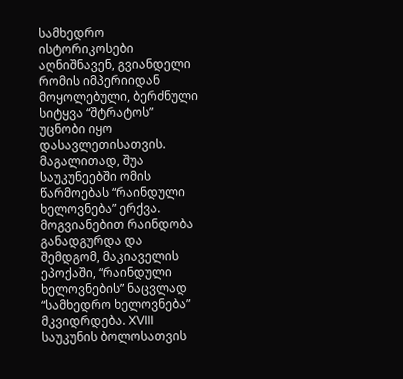სამხედრო ისტორიკოსები აღნიშნავენ, გვიანდელი რომის იმპერიიდან მოყოლებული, ბერძნული სიტყვა “შტრატოს” უცნობი იყო დასავლეთისათვის. მაგალითად, შუა საუკუნეებში ომის წარმოებას “რაინდული ხელოვნება” ერქვა. მოგვიანებით რაინდობა განადგურდა და შემდგომ, მაკიაველის ეპოქაში, “რაინდული ხელოვნების” ნაცვლად “სამხედრო ხელოვნება” მკვიდრდება. XVIII საუკუნის ბოლოსათვის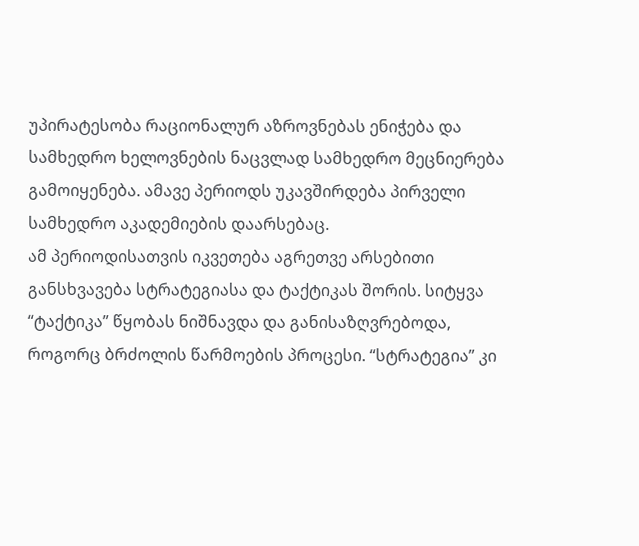უპირატესობა რაციონალურ აზროვნებას ენიჭება და სამხედრო ხელოვნების ნაცვლად სამხედრო მეცნიერება გამოიყენება. ამავე პერიოდს უკავშირდება პირველი სამხედრო აკადემიების დაარსებაც.
ამ პერიოდისათვის იკვეთება აგრეთვე არსებითი განსხვავება სტრატეგიასა და ტაქტიკას შორის. სიტყვა “ტაქტიკა” წყობას ნიშნავდა და განისაზღვრებოდა, როგორც ბრძოლის წარმოების პროცესი. “სტრატეგია” კი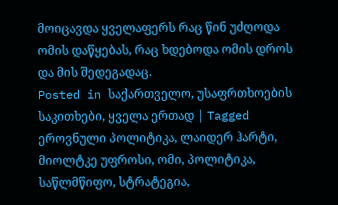მოიცავდა ყველაფერს რაც წინ უძღოდა ომის დაწყებას, რაც ხდებოდა ომის დროს და მის შედეგადაც.
Posted in საქართველო, უსაფრთხოების საკითხები, ყველა ერთად | Tagged ეროვნული პოლიტიკა, ლაიდერ ჰარტი, მიოლტკე უფროსი, ომი, პოლიტიკა, საწლმწიფო, სტრატეგია,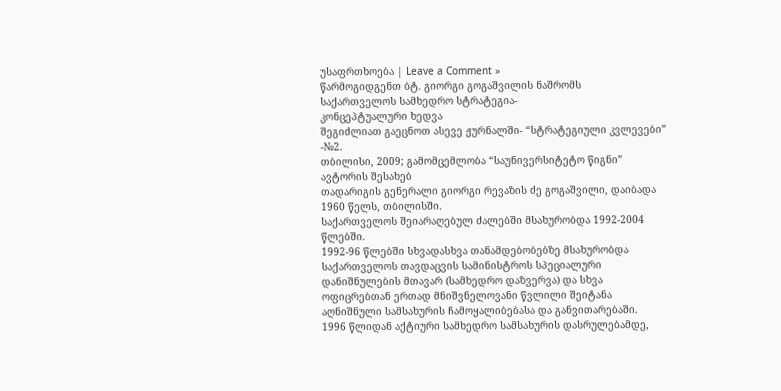უსაფრთხოება | Leave a Comment »
წარმოგიდგენთ ბტ. გიორგი გოგაშვილის ნაშრომს
საქართველოს სამხედრო სტრატეგია-
კონცეპტუალური ხედვა
შეგიძლიათ გაეცნოთ ასევე ჟურნალში- “სტრატეგიული კვლევები” -№2.
თბილისი, 2009; გამომცემლობა “საუნივერსიტეტო წიგნი”
ავტორის შესახებ
თადარიგის გენერალი გიორგი რევაზის ძე გოგაშვილი, დაიბადა 1960 წელს, თბილისში.
საქართველოს შეიარაღებულ ძალებში მსახურობდა 1992-2004 წლებში.
1992-96 წლებში სხვადასხვა თანამდებობებზე მსახურობდა საქართველოს თავდაცვის სამინისტროს სპეციალური დანიშნულების მთავარ (სამხედრო დაზვერვა) და სხვა ოფიცრებთან ერთად მნიშვნელოვანი წვლილი შეიტანა აღნიშნული სამსახურის ჩამოყალიბებასა და განვითარებაში.
1996 წლიდან აქტიური სამხედრო სამსახურის დასრულებამდე,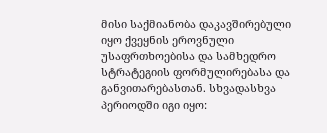მისი საქმიანობა დაკავშირებული იყო ქვეყნის ეროვნული უსაფრთხოებისა და სამხედრო სტრატეგიის ფორმულირებასა და განვითარებასთან. სხვადასხვა პერიოდში იგი იყო: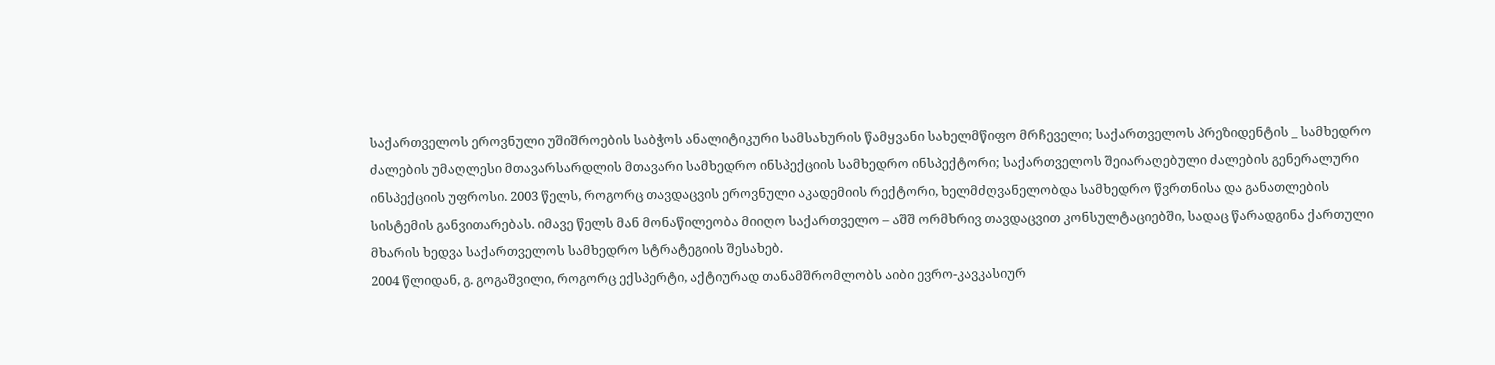საქართველოს ეროვნული უშიშროების საბჭოს ანალიტიკური სამსახურის წამყვანი სახელმწიფო მრჩეველი; საქართველოს პრეზიდენტის _ სამხედრო ძალების უმაღლესი მთავარსარდლის მთავარი სამხედრო ინსპექციის სამხედრო ინსპექტორი; საქართველოს შეიარაღებული ძალების გენერალური ინსპექციის უფროსი. 2003 წელს, როგორც თავდაცვის ეროვნული აკადემიის რექტორი, ხელმძღვანელობდა სამხედრო წვრთნისა და განათლების სისტემის განვითარებას. იმავე წელს მან მონაწილეობა მიიღო საქართველო – აშშ ორმხრივ თავდაცვით კონსულტაციებში, სადაც წარადგინა ქართული მხარის ხედვა საქართველოს სამხედრო სტრატეგიის შესახებ.
2004 წლიდან, გ. გოგაშვილი, როგორც ექსპერტი, აქტიურად თანამშრომლობს აიბი ევრო-კავკასიურ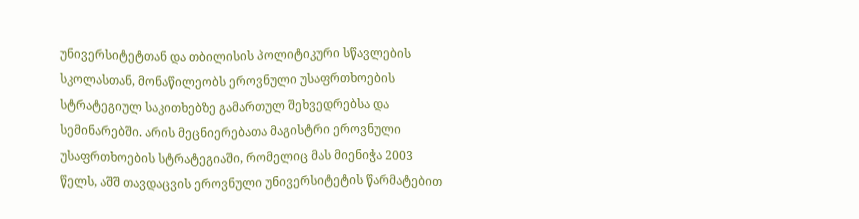უნივერსიტეტთან და თბილისის პოლიტიკური სწავლების სკოლასთან, მონაწილეობს ეროვნული უსაფრთხოების სტრატეგიულ საკითხებზე გამართულ შეხვედრებსა და სემინარებში. არის მეცნიერებათა მაგისტრი ეროვნული უსაფრთხოების სტრატეგიაში, რომელიც მას მიენიჭა 2003 წელს, აშშ თავდაცვის ეროვნული უნივერსიტეტის წარმატებით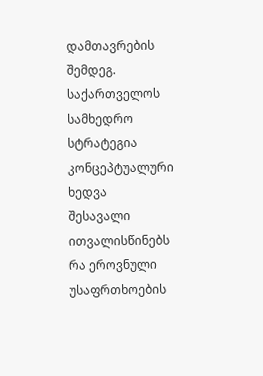დამთავრების შემდეგ.
საქართველოს სამხედრო სტრატეგია
კონცეპტუალური ხედვა
შესავალი
ითვალისწინებს რა ეროვნული უსაფრთხოების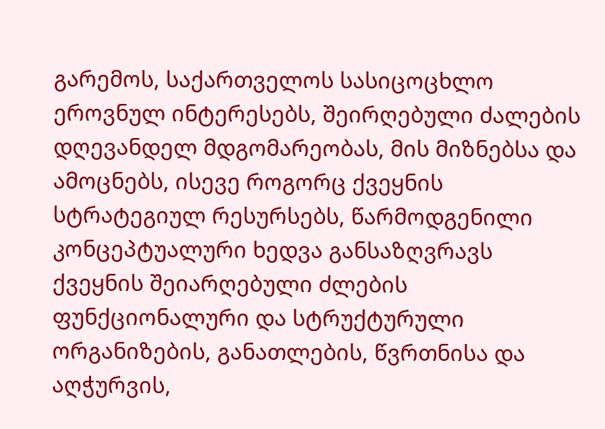გარემოს, საქართველოს სასიცოცხლო ეროვნულ ინტერესებს, შეირღებული ძალების დღევანდელ მდგომარეობას, მის მიზნებსა და ამოცნებს, ისევე როგორც ქვეყნის სტრატეგიულ რესურსებს, წარმოდგენილი კონცეპტუალური ხედვა განსაზღვრავს ქვეყნის შეიარღებული ძლების ფუნქციონალური და სტრუქტურული ორგანიზების, განათლების, წვრთნისა და აღჭურვის,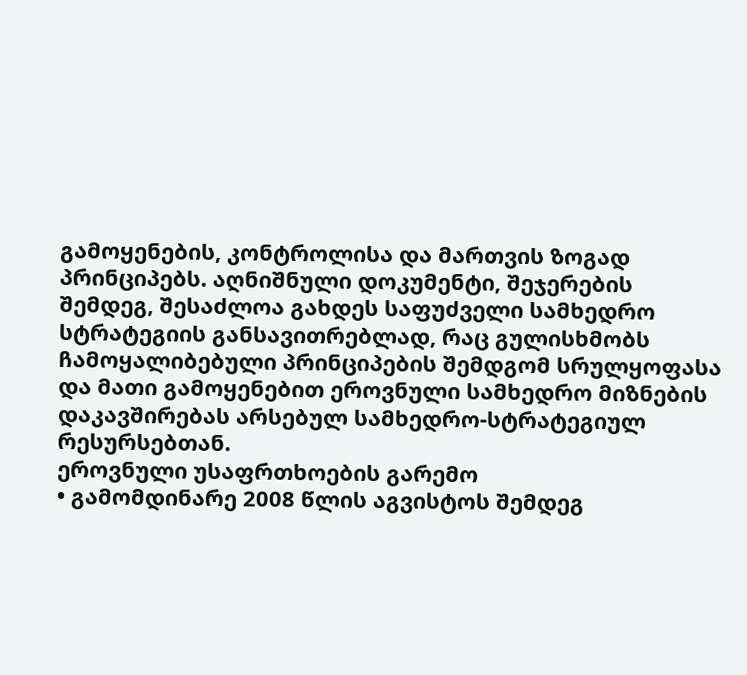გამოყენების, კონტროლისა და მართვის ზოგად პრინციპებს. აღნიშნული დოკუმენტი, შეჯერების შემდეგ, შესაძლოა გახდეს საფუძველი სამხედრო სტრატეგიის განსავითრებლად, რაც გულისხმობს ჩამოყალიბებული პრინციპების შემდგომ სრულყოფასა და მათი გამოყენებით ეროვნული სამხედრო მიზნების დაკავშირებას არსებულ სამხედრო-სტრატეგიულ რესურსებთან.
ეროვნული უსაფრთხოების გარემო
• გამომდინარე 2008 წლის აგვისტოს შემდეგ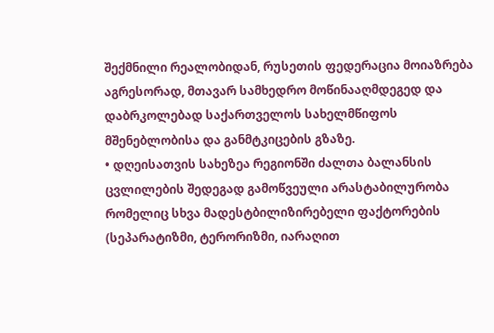შექმნილი რეალობიდან, რუსეთის ფედერაცია მოიაზრება აგრესორად, მთავარ სამხედრო მოწინააღმდეგედ და დაბრკოლებად საქართველოს სახელმწიფოს მშენებლობისა და განმტკიცების გზაზე.
• დღეისათვის სახეზეა რეგიონში ძალთა ბალანსის ცვლილების შედეგად გამოწვეული არასტაბილურობა რომელიც სხვა მადესტბილიზირებელი ფაქტორების (სეპარატიზმი, ტერორიზმი, იარაღით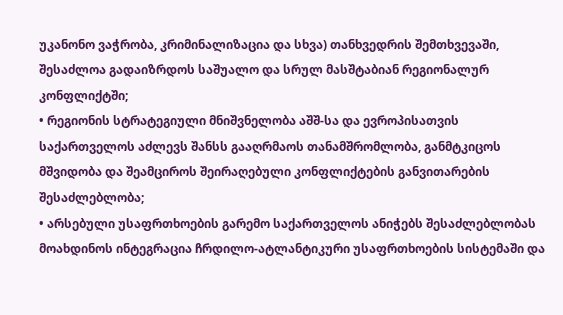უკანონო ვაჭრობა, კრიმინალიზაცია და სხვა) თანხვედრის შემთხვევაში, შესაძლოა გადაიზრდოს საშუალო და სრულ მასშტაბიან რეგიონალურ კონფლიქტში;
• რეგიონის სტრატეგიული მნიშვნელობა აშშ-სა და ევროპისათვის საქართველოს აძლევს შანსს გააღრმაოს თანამშრომლობა, განმტკიცოს მშვიდობა და შეამციროს შეირაღებული კონფლიქტების განვითარების შესაძლებლობა;
• არსებული უსაფრთხოების გარემო საქართველოს ანიჭებს შესაძლებლობას მოახდინოს ინტეგრაცია ჩრდილო-ატლანტიკური უსაფრთხოების სისტემაში და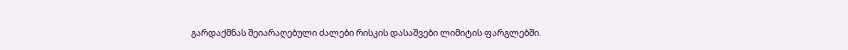გარდაქმნას შეიარაღებული ძალები რისკის დასაშვები ლიმიტის ფარგლებში.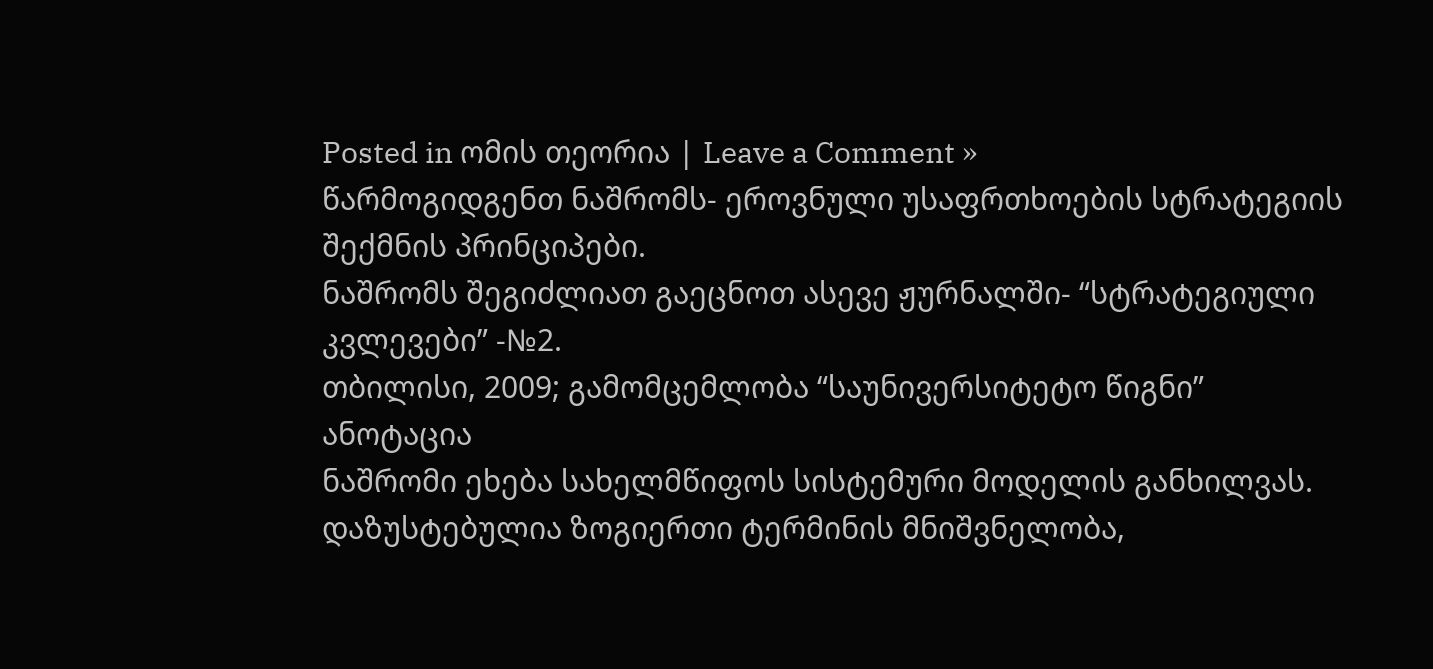Posted in ომის თეორია | Leave a Comment »
წარმოგიდგენთ ნაშრომს- ეროვნული უსაფრთხოების სტრატეგიის შექმნის პრინციპები.
ნაშრომს შეგიძლიათ გაეცნოთ ასევე ჟურნალში- “სტრატეგიული კვლევები” -№2.
თბილისი, 2009; გამომცემლობა “საუნივერსიტეტო წიგნი”
ანოტაცია
ნაშრომი ეხება სახელმწიფოს სისტემური მოდელის განხილვას. დაზუსტებულია ზოგიერთი ტერმინის მნიშვნელობა,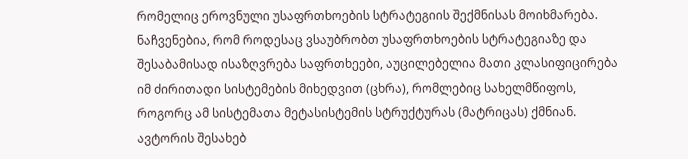რომელიც ეროვნული უსაფრთხოების სტრატეგიის შექმნისას მოიხმარება. ნაჩვენებია, რომ როდესაც ვსაუბრობთ უსაფრთხოების სტრატეგიაზე და შესაბამისად ისაზღვრება საფრთხეები, აუცილებელია მათი კლასიფიცირება იმ ძირითადი სისტემების მიხედვით (ცხრა), რომლებიც სახელმწიფოს, როგორც ამ სისტემათა მეტასისტემის სტრუქტურას (მატრიცას) ქმნიან.
ავტორის შესახებ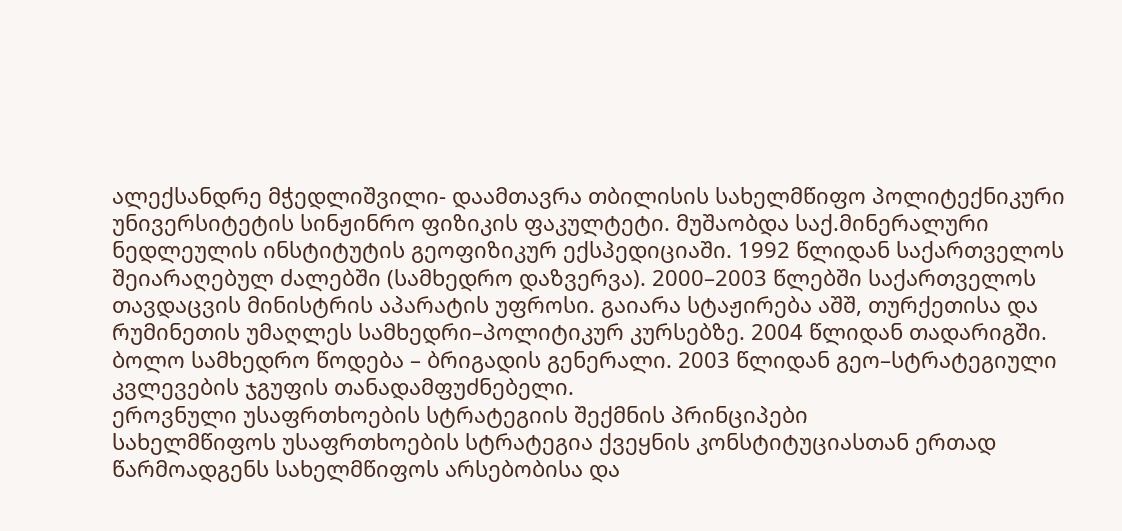ალექსანდრე მჭედლიშვილი- დაამთავრა თბილისის სახელმწიფო პოლიტექნიკური უნივერსიტეტის სინჟინრო ფიზიკის ფაკულტეტი. მუშაობდა საქ.მინერალური ნედლეულის ინსტიტუტის გეოფიზიკურ ექსპედიციაში. 1992 წლიდან საქართველოს შეიარაღებულ ძალებში (სამხედრო დაზვერვა). 2000–2003 წლებში საქართველოს თავდაცვის მინისტრის აპარატის უფროსი. გაიარა სტაჟირება აშშ, თურქეთისა და რუმინეთის უმაღლეს სამხედრი–პოლიტიკურ კურსებზე. 2004 წლიდან თადარიგში. ბოლო სამხედრო წოდება – ბრიგადის გენერალი. 2003 წლიდან გეო–სტრატეგიული კვლევების ჯგუფის თანადამფუძნებელი.
ეროვნული უსაფრთხოების სტრატეგიის შექმნის პრინციპები
სახელმწიფოს უსაფრთხოების სტრატეგია ქვეყნის კონსტიტუციასთან ერთად წარმოადგენს სახელმწიფოს არსებობისა და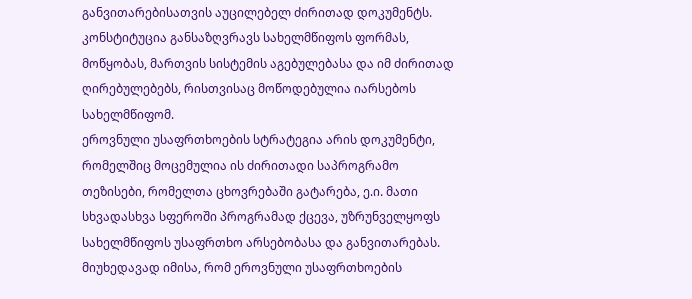განვითარებისათვის აუცილებელ ძირითად დოკუმენტს.
კონსტიტუცია განსაზღვრავს სახელმწიფოს ფორმას, მოწყობას, მართვის სისტემის აგებულებასა და იმ ძირითად ღირებულებებს, რისთვისაც მოწოდებულია იარსებოს სახელმწიფომ.
ეროვნული უსაფრთხოების სტრატეგია არის დოკუმენტი, რომელშიც მოცემულია ის ძირითადი საპროგრამო თეზისები, რომელთა ცხოვრებაში გატარება, ე.ი. მათი სხვადასხვა სფეროში პროგრამად ქცევა, უზრუნველყოფს სახელმწიფოს უსაფრთხო არსებობასა და განვითარებას.
მიუხედავად იმისა, რომ ეროვნული უსაფრთხოების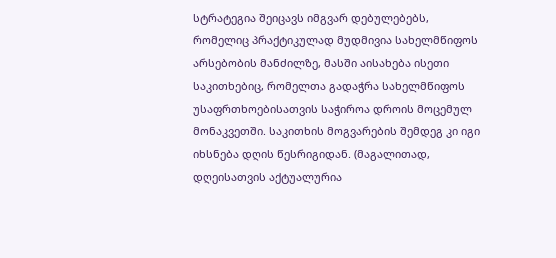სტრატეგია შეიცავს იმგვარ დებულებებს, რომელიც პრაქტიკულად მუდმივია სახელმწიფოს არსებობის მანძილზე, მასში აისახება ისეთი საკითხებიც, რომელთა გადაჭრა სახელმწიფოს უსაფრთხოებისათვის საჭიროა დროის მოცემულ მონაკვეთში. საკითხის მოგვარების შემდეგ კი იგი იხსნება დღის წესრიგიდან. (მაგალითად, დღეისათვის აქტუალურია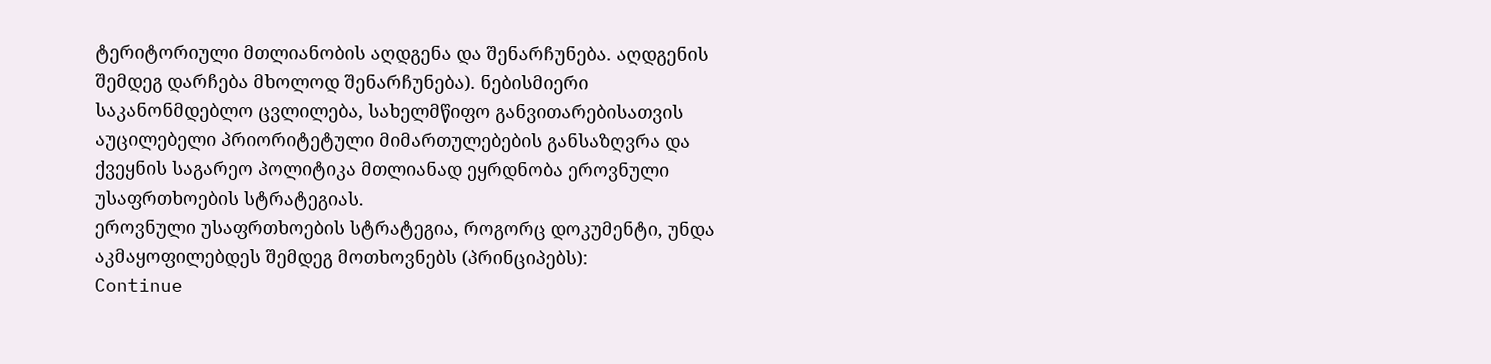ტერიტორიული მთლიანობის აღდგენა და შენარჩუნება. აღდგენის შემდეგ დარჩება მხოლოდ შენარჩუნება). ნებისმიერი საკანონმდებლო ცვლილება, სახელმწიფო განვითარებისათვის აუცილებელი პრიორიტეტული მიმართულებების განსაზღვრა და ქვეყნის საგარეო პოლიტიკა მთლიანად ეყრდნობა ეროვნული უსაფრთხოების სტრატეგიას.
ეროვნული უსაფრთხოების სტრატეგია, როგორც დოკუმენტი, უნდა აკმაყოფილებდეს შემდეგ მოთხოვნებს (პრინციპებს):
Continue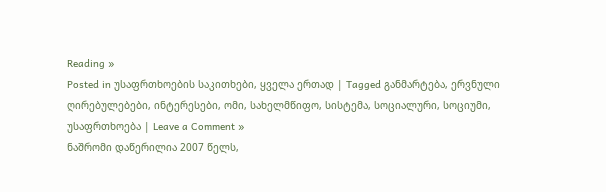Reading »
Posted in უსაფრთხოების საკითხები, ყველა ერთად | Tagged განმარტება, ერვნული ღირებულებები, ინტერესები, ომი, სახელმწიფო, სისტემა, სოციალური, სოციუმი, უსაფრთხოება | Leave a Comment »
ნაშრომი დაწერილია 2007 წელს,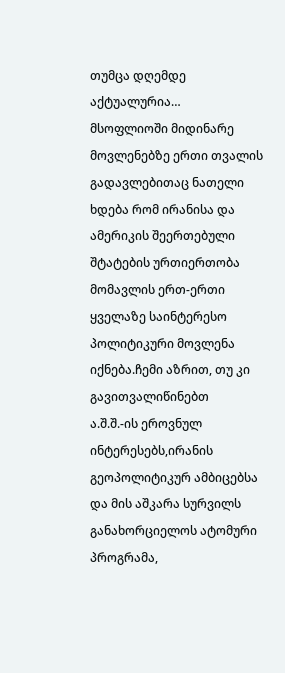თუმცა დღემდე აქტუალურია…
მსოფლიოში მიდინარე მოვლენებზე ერთი თვალის გადავლებითაც ნათელი ხდება რომ ირანისა და ამერიკის შეერთებული შტატების ურთიერთობა მომავლის ერთ-ერთი ყველაზე საინტერესო პოლიტიკური მოვლენა იქნება.ჩემი აზრით, თუ კი გავითვალიწინებთ
ა.შ.შ.-ის ეროვნულ ინტერესებს,ირანის გეოპოლიტიკურ ამბიცებსა და მის აშკარა სურვილს განახორციელოს ატომური პროგრამა,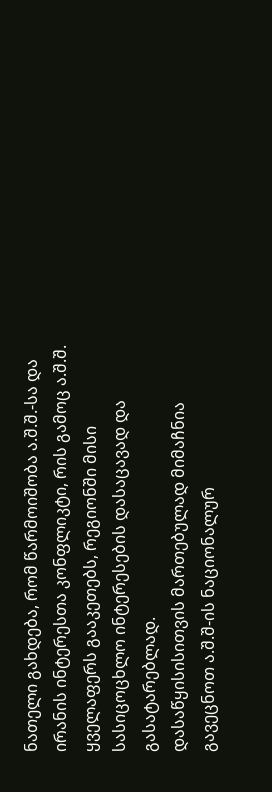ნათელი გახდება, რომ წარმოიშობა ა.შ.შ.-სა და ირანის ინტერესთა კონფლიკტი, რის გამოც ა.შ.შ. ყველაფერს გააკეთებს, რეგიონში მისი სასიცოცხლო ინტერესების დასაცავად და გასატარებლად.
დასაწყისისითვის მართებულად მიმაჩნია გავეცნოთ ა.შ.შ-ის ნაციონალურ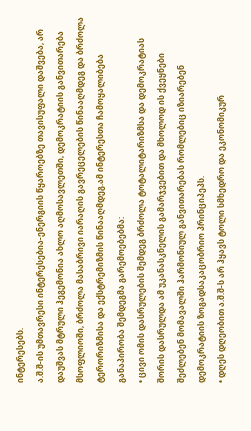ინტერესებს.
ა.შ.შ-ის უმთავრესი ინტერესებია-ენერგიის წყაროებზე თავისუფალი დაშვება, არ დაუშვას მტრული ჰეგემონია ახლო აღმოსავლეთში, დემოკრატიის განვითარება მსოფლიოში, ბრძოლა მასაბრივი იარაღის გავრეცელების წინააღმდეგ და ბრძოლა ტერორიზმისა და ექსტრემიზმის წინააღმდეგ.ამ ინტერესთა ჩამოყალიბება განაპირობა შემდეგმა გარემოებებმა:
• ცივი ომის დასრულების შემდეგ ბრძოლა ტოტალიტარიზმსა და დემოკრატიას შორის დასრულდა ამ უკანასკნელის გამარჯვებით და მხოლოდ ის ქვეყნები შეძლებენ მომავალში ჰარმონიულ განვითარებას რომლებიც იზიარებენ დემოკრატიის ზოგადსაკაცობრიო პრინციპეპს.
• დღეს დღეობით ა.შ.შ-ს არ ჰყავს ტოლი სმხედრო და ეკონომიკურ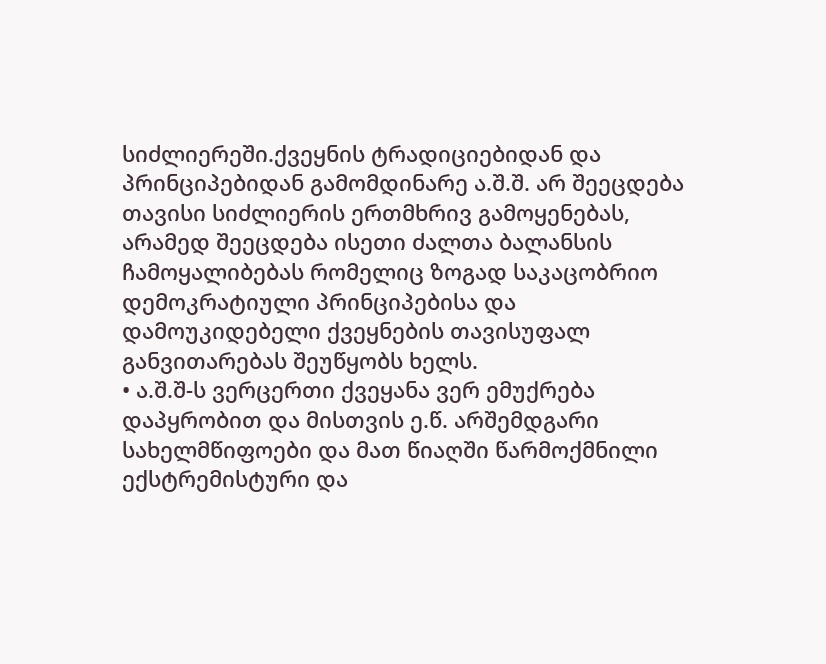სიძლიერეში.ქვეყნის ტრადიციებიდან და პრინციპებიდან გამომდინარე ა.შ.შ. არ შეეცდება თავისი სიძლიერის ერთმხრივ გამოყენებას, არამედ შეეცდება ისეთი ძალთა ბალანსის ჩამოყალიბებას რომელიც ზოგად საკაცობრიო დემოკრატიული პრინციპებისა და დამოუკიდებელი ქვეყნების თავისუფალ განვითარებას შეუწყობს ხელს.
• ა.შ.შ-ს ვერცერთი ქვეყანა ვერ ემუქრება დაპყრობით და მისთვის ე.წ. არშემდგარი სახელმწიფოები და მათ წიაღში წარმოქმნილი ექსტრემისტური და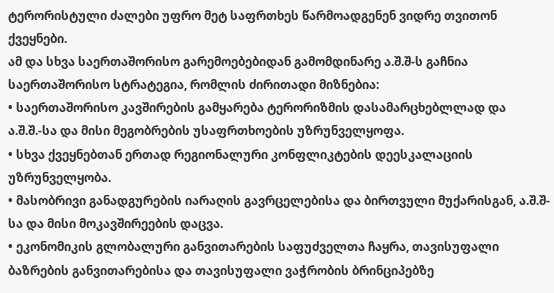ტერორისტული ძალები უფრო მეტ საფრთხეს წარმოადგენენ ვიდრე თვითონ ქვეყნები.
ამ და სხვა საერთაშორისო გარემოებებიდან გამომდინარე ა.შ.შ-ს გაჩნია საერთაშორისო სტრატეგია, რომლის ძირითადი მიზნებია:
• საერთაშორისო კავშირების გამყარება ტერორიზმის დასამარცხებლლად და ა.შ.შ.-სა და მისი მეგობრების უსაფრთხოების უზრუნველყოფა.
• სხვა ქვეყნებთან ერთად რეგიონალური კონფლიკტების დეესკალაციის უზრუნველყობა.
• მასობრივი განადგურების იარაღის გავრცელებისა და ბირთვული მუქარისგან, ა.შ.შ-სა და მისი მოკავშირეების დაცვა.
• ეკონომიკის გლობალური განვითარების საფუძველთა ჩაყრა, თავისუფალი ბაზრების განვითარებისა და თავისუფალი ვაჭრობის ბრინციპებზე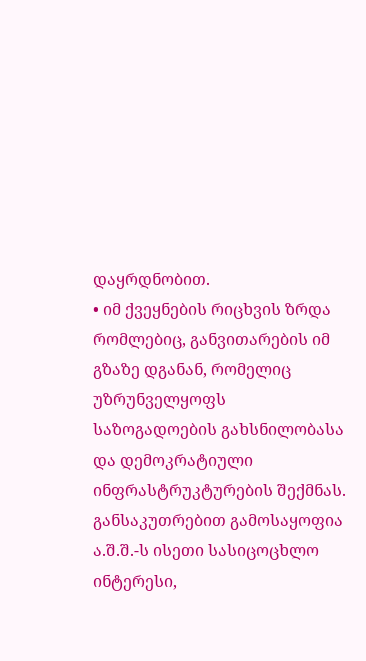დაყრდნობით.
• იმ ქვეყნების რიცხვის ზრდა რომლებიც, განვითარების იმ გზაზე დგანან, რომელიც უზრუნველყოფს საზოგადოების გახსნილობასა და დემოკრატიული
ინფრასტრუკტურების შექმნას.
განსაკუთრებით გამოსაყოფია ა.შ.შ.-ს ისეთი სასიცოცხლო ინტერესი,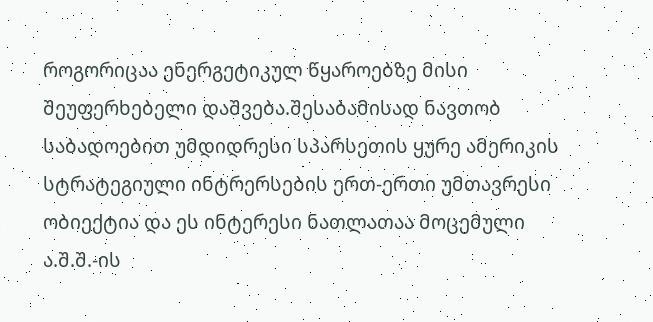როგორიცაა ენერგეტიკულ წყაროებზე მისი შეუფერხებელი დაშვება.შესაბამისად ნავთობ საბადოებით უმდიდრესი სპარსეთის ყურე ამერიკის სტრატეგიული ინტრერსების ერთ-ერთი უმთავრესი ობიექტია და ეს ინტერესი ნათლათაა მოცემული ა.შ.შ.-ის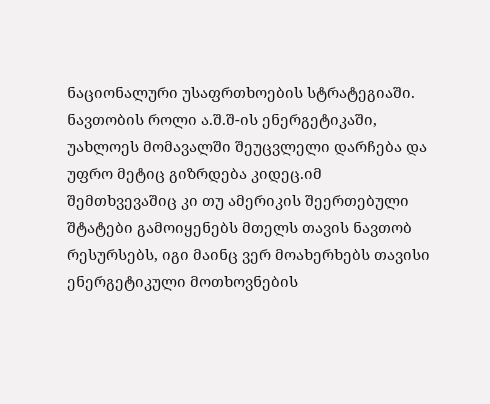ნაციონალური უსაფრთხოების სტრატეგიაში.
ნავთობის როლი ა.შ.შ-ის ენერგეტიკაში, უახლოეს მომავალში შეუცვლელი დარჩება და უფრო მეტიც გიზრდება კიდეც.იმ შემთხვევაშიც კი თუ ამერიკის შეერთებული შტატები გამოიყენებს მთელს თავის ნავთობ რესურსებს, იგი მაინც ვერ მოახერხებს თავისი ენერგეტიკული მოთხოვნების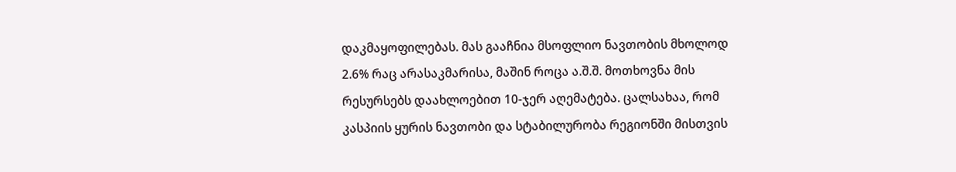დაკმაყოფილებას. მას გააჩნია მსოფლიო ნავთობის მხოლოდ 2.6% რაც არასაკმარისა, მაშინ როცა ა.შ.შ. მოთხოვნა მის რესურსებს დაახლოებით 10-ჯერ აღემატება. ცალსახაა, რომ კასპიის ყურის ნავთობი და სტაბილურობა რეგიონში მისთვის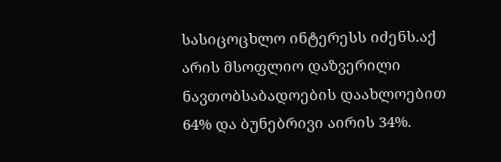სასიცოცხლო ინტერესს იძენს.აქ არის მსოფლიო დაზვერილი ნავთობსაბადოების დაახლოებით 64% და ბუნებრივი აირის 34%.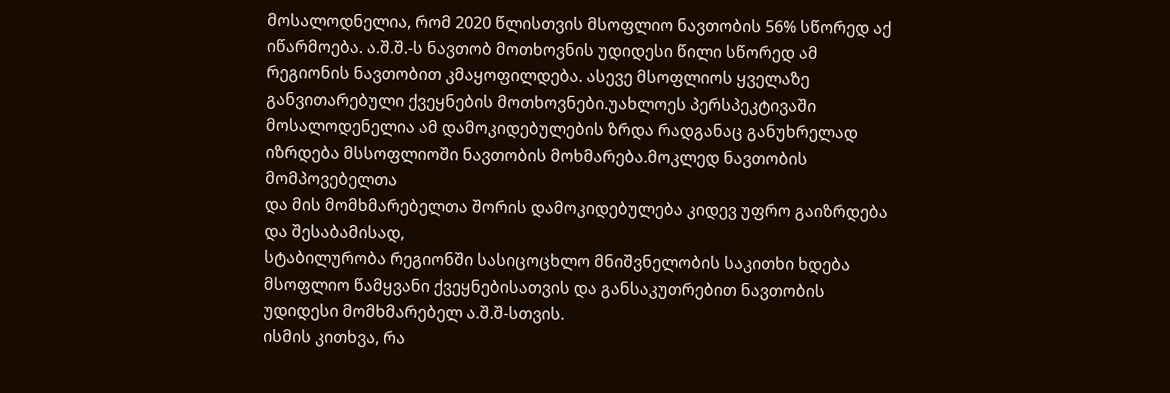მოსალოდნელია, რომ 2020 წლისთვის მსოფლიო ნავთობის 56% სწორედ აქ იწარმოება. ა.შ.შ.-ს ნავთობ მოთხოვნის უდიდესი წილი სწორედ ამ რეგიონის ნავთობით კმაყოფილდება. ასევე მსოფლიოს ყველაზე განვითარებული ქვეყნების მოთხოვნები.უახლოეს პერსპეკტივაში მოსალოდენელია ამ დამოკიდებულების ზრდა რადგანაც განუხრელად იზრდება მსსოფლიოში ნავთობის მოხმარება.მოკლედ ნავთობის მომპოვებელთა
და მის მომხმარებელთა შორის დამოკიდებულება კიდევ უფრო გაიზრდება და შესაბამისად,
სტაბილურობა რეგიონში სასიცოცხლო მნიშვნელობის საკითხი ხდება მსოფლიო წამყვანი ქვეყნებისათვის და განსაკუთრებით ნავთობის უდიდესი მომხმარებელ ა.შ.შ-სთვის.
ისმის კითხვა, რა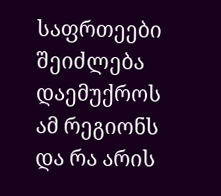საფრთეები შეიძლება დაემუქროს ამ რეგიონს და რა არის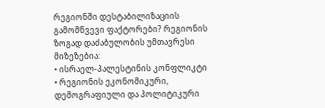რეგიონში დესტაბილიზაციის გამომწვევი ფაქტორები? რეგიონის ზოგად დაძაბულობის უმთავრესი მიზეზებია:
• ისრაელ-პალესტინის კონფლიკტი
• რეგიონის ეკონომიკური, დემოგრაფიული და პოლიტიკური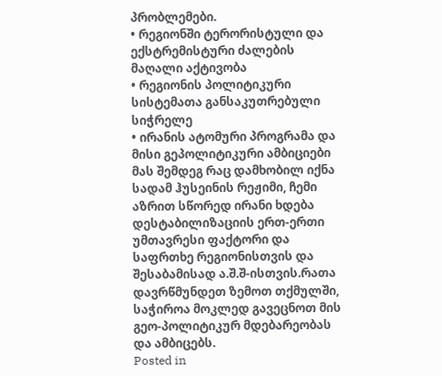პრობლემები.
• რეგიონში ტერორისტული და ექსტრემისტური ძალების მაღალი აქტივობა
• რეგიონის პოლიტიკური სისტემათა განსაკუთრებული სიჭრელე
• ირანის ატომური პროგრამა და მისი გეპოლიტიკური ამბიციები
მას შემდეგ რაც დამხობილ იქნა სადამ ჰუსეინის რეჟიმი, ჩემი აზრით სწორედ ირანი ხდება დესტაბილიზაციის ერთ-ერთი უმთავრესი ფაქტორი და საფრთხე რეგიონისთვის და შესაბამისად ა.შ.შ-ისთვის.რათა დავრწმუნდეთ ზემოთ თქმულში, საჭიროა მოკლედ გავეცნოთ მის გეო-პოლიტიკურ მდებარეობას და ამბიცებს.
Posted in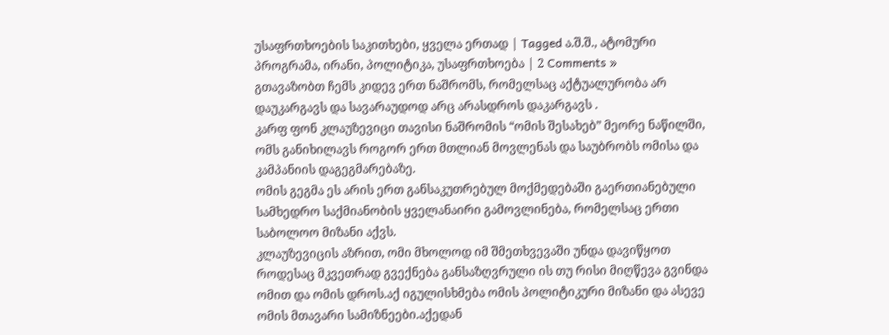უსაფრთხოების საკითხები, ყველა ერთად | Tagged ა.შ.შ., ატომური პროგრამა, ირანი, პოლიტიკა, უსაფრთხოება | 2 Comments »
გთავაზობთ ჩემს კიდევ ერთ ნაშრომს, რომელსაც აქტუალურობა არ დაუკარგავს და სავარაუდოდ არც არასდროს დაკარგავს .
კარფ ფონ კლაუზევიცი თავისი ნაშრომის “ომის შესახებ” მეორე ნაწილში, ომს განიხილავს როგორ ერთ მთლიან მოვლენას და საუბრობს ომისა და კამპანიის დაგეგმარებაზე.
ომის გეგმა ეს არის ერთ განსაკუთრებულ მოქმედებაში გაერთიანებული სამხედრო საქმიანობის ყველანაირი გამოვლინება, რომელსაც ერთი საბოლოო მიზანი აქვს.
კლაუზევიცის აზრით, ომი მხოლოდ იმ შმეთხვევაში უნდა დავიწყოთ როდესაც მკვეთრად გვექნება განსაზღვრული ის თუ რისი მიღწევა გვინდა ომით და ომის დროს.აქ იგულისხმება ომის პოლიტიკური მიზანი და ასევე ომის მთავარი სამიზნეები.აქედან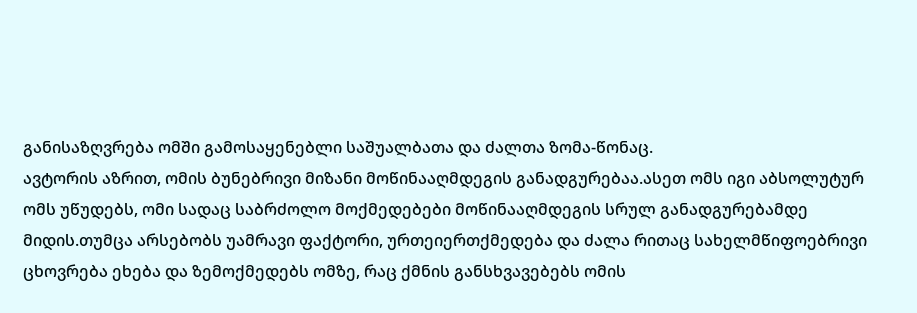განისაზღვრება ომში გამოსაყენებლი საშუალბათა და ძალთა ზომა-წონაც.
ავტორის აზრით, ომის ბუნებრივი მიზანი მოწინააღმდეგის განადგურებაა.ასეთ ომს იგი აბსოლუტურ ომს უწუდებს, ომი სადაც საბრძოლო მოქმედებები მოწინააღმდეგის სრულ განადგურებამდე მიდის.თუმცა არსებობს უამრავი ფაქტორი, ურთეიერთქმედება და ძალა რითაც სახელმწიფოებრივი ცხოვრება ეხება და ზემოქმედებს ომზე, რაც ქმნის განსხვავებებს ომის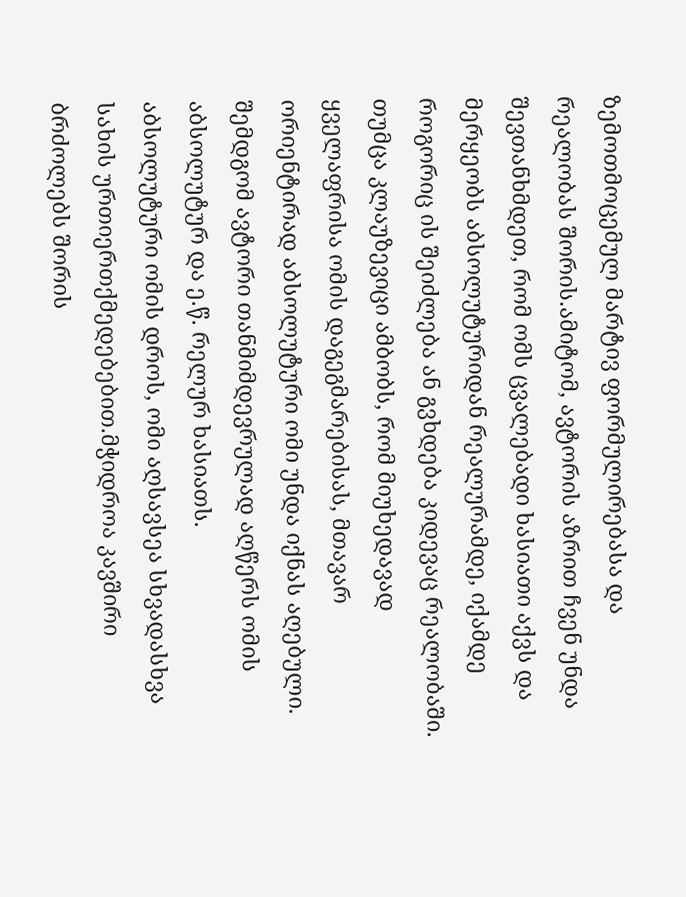ზემოთმოცემულ მარტივ ფორმულირებასა და რეალობას შორის.ამიტომ, ავტორის აზრით ჩვენ უნდა შევთანხმდეთ, რომ ომს ცვალებადი ხასიათი აქვს და მერყეობს აბსოლუტურიდან რეალურამდე, იქამდე როგორიც ის შეიძლება ან გვხდება კიდევაც რეალობაში.
თუმცა კლაუზევიცი ამბობს, რომ მიუხედავად ყველაფრისა ომის დაგეგმარებისას, მთავარ ორიენტირად აბსოლუტური ომი უნდა იქნას აღებული.
შემდგომ ავტორი თანმიმდევრულად აღწერს ომის აბსოლუტურ და ე.წ. რელურ ხასიათს.
აბსოლუტური ომის დროს, ომი აღსავსეა სხვადასხვა სახის ურთიერთქმედებებით.მჭიდროა კავშირი ბრძოლებს შორის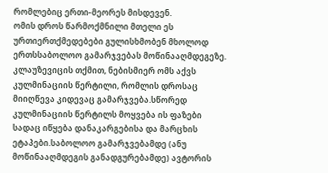რომლებიც ერთი-მეორეს მისდევენ.
ომის დროს წარმოქმნილი მთელი ეს ურთიერთქმედებები გულისხმობენ მხოლოდ ერთსსაბოლოო გამარჯვებას მოწინააღმდეგეზე. კლაუზევიცის თქმით, ნებისმიერ ომს აქვს კულმინაციის წერტილი, რომლის დროსაც მიიღწევა კიდევაც გამარჯვება.სწორედ კულმინაციის წერტილს მოყვება ის ფაზები სადაც იწყება დანაკარგებისა და მარცხის ეტაპები.საბოლოო გამარჯვებამდე (ანუ მოწინააღმდეგის განადგურებამდე) ავტორის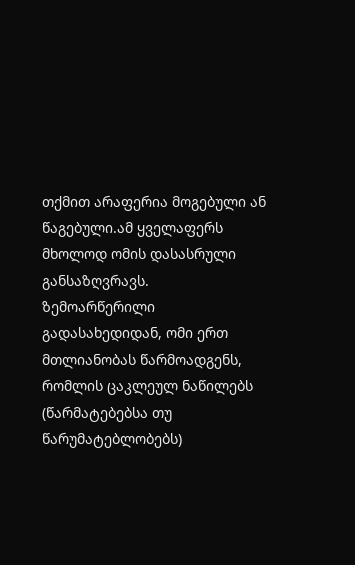თქმით არაფერია მოგებული ან წაგებული.ამ ყველაფერს მხოლოდ ომის დასასრული განსაზღვრავს.
ზემოარწერილი გადასახედიდან, ომი ერთ მთლიანობას წარმოადგენს, რომლის ცაკლეულ ნაწილებს (წარმატებებსა თუ წარუმატებლობებს)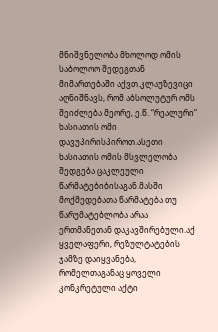მნიშვნელობა მხოლოდ ომის საბოლოო შედეგთან მიმართებაში აქვთ.კლაუზევიცი აღნიშნავს, რომ აბსოლუტურ ომს შეიძლება მეორე, ე.წ. “რეალური” ხასიათის ომი დავუპირისპიროთ.ასეთი ხასიათის ომის მსვლელობა შედგება ცაკლეული წარმატებიბისაგან.მასში მოქმედებათა წარმატება თუ წარუმატებლობა არაა ერთმანეთან დაკავშირებული.აქ ყველაფერი, რეზულტატების ჯამზე დაიყვანება, რომელთაგანაც ყოველი კონკრეტული აქტი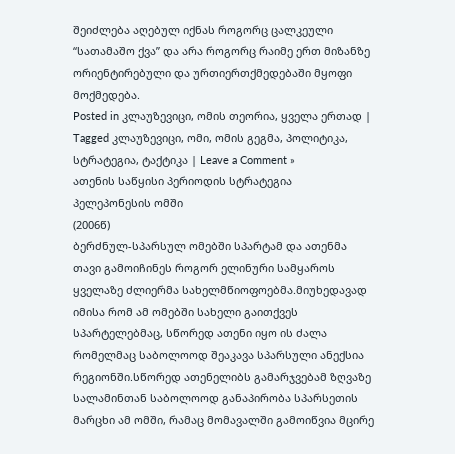შეიძლება აღებულ იქნას როგორც ცალკეული “სათამაშო ქვა” და არა როგორც რაიმე ერთ მიზანზე ორიენტირებული და ურთიერთქმედებაში მყოფი მოქმედება.
Posted in კლაუზევიცი, ომის თეორია, ყველა ერთად | Tagged კლაუზევიცი, ომი, ომის გეგმა, პოლიტიკა, სტრატეგია, ტაქტიკა | Leave a Comment »
ათენის საწყისი პერიოდის სტრატეგია
პელეპონესის ომში
(2006წ)
ბერძნულ-სპარსულ ომებში სპარტამ და ათენმა თავი გამოიჩინეს როგორ ელინური სამყაროს ყველაზე ძლიერმა სახელმწიოფოებმა.მიუხედავად იმისა რომ ამ ომებში სახელი გაითქვეს სპარტელებმაც, სწორედ ათენი იყო ის ძალა რომელმაც საბოლოოდ შეაკავა სპარსული ანექსია რეგიონში.სწორედ ათენელიბს გამარჯვებამ ზღვაზე სალამინთან საბოლოოდ განაპირობა სპარსეთის მარცხი ამ ომში, რამაც მომავალში გამოიწვია მცირე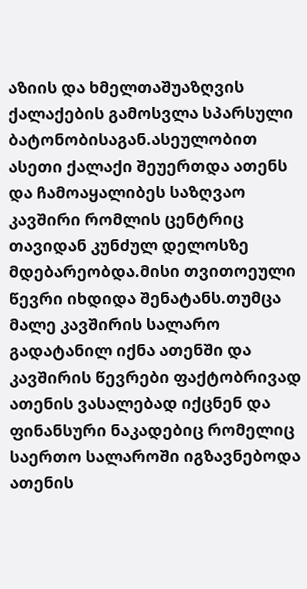აზიის და ხმელთაშუაზღვის ქალაქების გამოსვლა სპარსული ბატონობისაგან.ასეულობით ასეთი ქალაქი შეუერთდა ათენს და ჩამოაყალიბეს საზღვაო კავშირი რომლის ცენტრიც თავიდან კუნძულ დელოსზე მდებარეობდა.მისი თვითოეული წევრი იხდიდა შენატანს.თუმცა მალე კავშირის სალარო გადატანილ იქნა ათენში და კავშირის წევრები ფაქტობრივად ათენის ვასალებად იქცნენ და ფინანსური ნაკადებიც რომელიც საერთო სალაროში იგზავნებოდა ათენის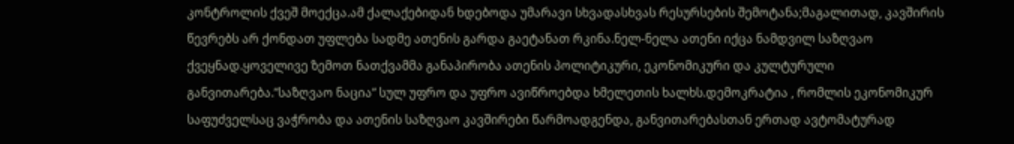კონტროლის ქვეშ მოექცა.ამ ქალაქებიდან ხდებოდა უმარავი სხვადასხვას რესურსების შემოტანა;მაგალითად, კავშირის წევრებს არ ქონდათ უფლება სადმე ათენის გარდა გაეტანათ რკინა.ნელ-ნელა ათენი იქცა ნამდვილ საზღვაო
ქვეყნად.ყოველივე ზემოთ ნათქვამმა განაპირობა ათენის პოლიტიკური, ეკონომიკური და კულტურული განვითარება.”საზღვაო ნაცია” სულ უფრო და უფრო ავიწროებდა ხმელეთის ხალხს.დემოკრატია , რომლის ეკონომიკურ საფუძველსაც ვაჭრობა და ათენის საზღვაო კავშირები წარმოადგენდა, განვითარებასთან ერთად ავტომატურად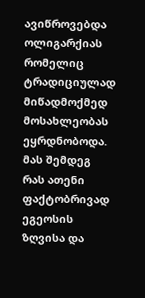ავიწროვებდა ოლიგარქიას რომელიც ტრადიციულად მიწადმოქმედ მოსახლეობას ეყრდნობოდა. მას შემდეგ რას ათენი ფაქტობრივად ეგეოსის ზღვისა და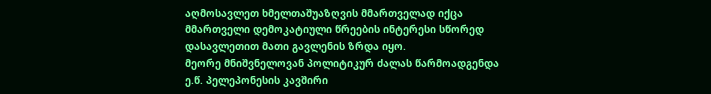აღმოსავლეთ ხმელთაშუაზღვის მმართველად იქცა მმართველი დემოკატიული წრეების ინტერესი სწორედ დასავლეთით მათი გავლენის ზრდა იყო.
მეორე მნიშვნელოვან პოლიტიკურ ძალას წარმოადგენდა ე.წ. პელეპონესის კავშირი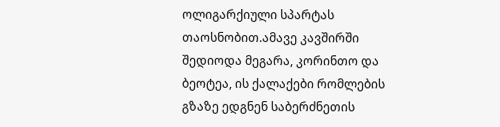ოლიგარქიული სპარტას თაოსნობით.ამავე კავშირში შედიოდა მეგარა, კორინთო და ბეოტეა, ის ქალაქები რომლების გზაზე ედგნენ საბერძნეთის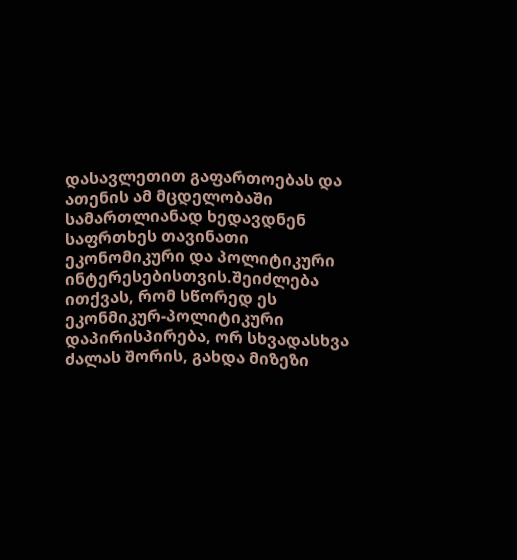დასავლეთით გაფართოებას და ათენის ამ მცდელობაში სამართლიანად ხედავდნენ საფრთხეს თავინათი ეკონომიკური და პოლიტიკური ინტერესებისთვის.შეიძლება ითქვას, რომ სწორედ ეს ეკონმიკურ-პოლიტიკური დაპირისპირება, ორ სხვადასხვა ძალას შორის, გახდა მიზეზი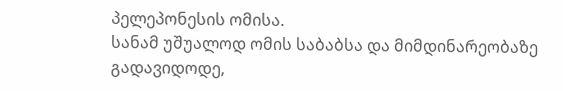პელეპონესის ომისა.
სანამ უშუალოდ ომის საბაბსა და მიმდინარეობაზე გადავიდოდე,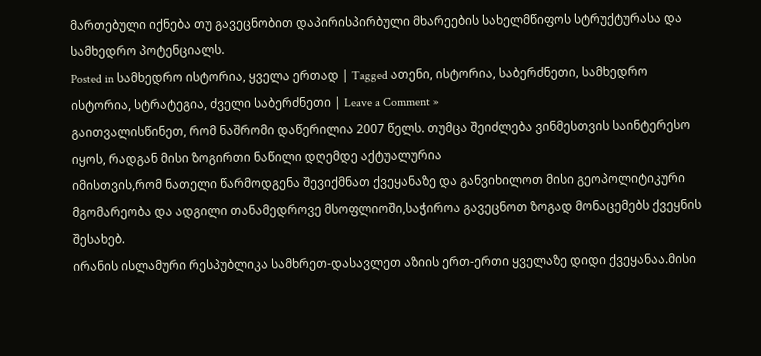მართებული იქნება თუ გავეცნობით დაპირისპირბული მხარეების სახელმწიფოს სტრუქტურასა და სამხედრო პოტენციალს.
Posted in სამხედრო ისტორია, ყველა ერთად | Tagged ათენი, ისტორია, საბერძნეთი, სამხედრო ისტორია, სტრატეგია, ძველი საბერძნეთი | Leave a Comment »
გაითვალისწინეთ, რომ ნაშრომი დაწერილია 2007 წელს. თუმცა შეიძლება ვინმესთვის საინტერესო იყოს, რადგან მისი ზოგირთი ნაწილი დღემდე აქტუალურია
იმისთვის,რომ ნათელი წარმოდგენა შევიქმნათ ქვეყანაზე და განვიხილოთ მისი გეოპოლიტიკური მგომარეობა და ადგილი თანამედროვე მსოფლიოში,საჭიროა გავეცნოთ ზოგად მონაცემებს ქვეყნის შესახებ.
ირანის ისლამური რესპუბლიკა სამხრეთ-დასავლეთ აზიის ერთ-ერთი ყველაზე დიდი ქვეყანაა.მისი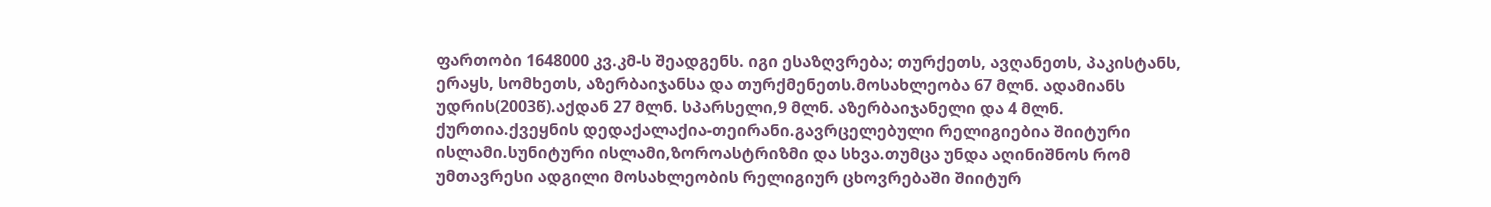ფართობი 1648000 კვ.კმ-ს შეადგენს. იგი ესაზღვრება; თურქეთს, ავღანეთს, პაკისტანს, ერაყს, სომხეთს, აზერბაიჯანსა და თურქმენეთს.მოსახლეობა 67 მლნ. ადამიანს უდრის(2003წ).აქდან 27 მლნ. სპარსელი,9 მლნ. აზერბაიჯანელი და 4 მლნ. ქურთია.ქვეყნის დედაქალაქია-თეირანი.გავრცელებული რელიგიებია შიიტური ისლამი.სუნიტური ისლამი,ზოროასტრიზმი და სხვა.თუმცა უნდა აღინიშნოს რომ უმთავრესი ადგილი მოსახლეობის რელიგიურ ცხოვრებაში შიიტურ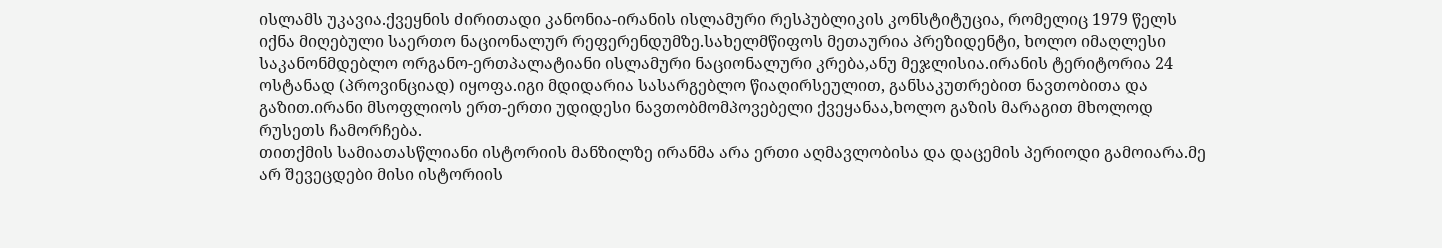ისლამს უკავია.ქვეყნის ძირითადი კანონია-ირანის ისლამური რესპუბლიკის კონსტიტუცია, რომელიც 1979 წელს იქნა მიღებული საერთო ნაციონალურ რეფერენდუმზე.სახელმწიფოს მეთაურია პრეზიდენტი, ხოლო იმაღლესი საკანონმდებლო ორგანო-ერთპალატიანი ისლამური ნაციონალური კრება,ანუ მეჯლისია.ირანის ტერიტორია 24 ოსტანად (პროვინციად) იყოფა.იგი მდიდარია სასარგებლო წიაღირსეულით, განსაკუთრებით ნავთობითა და გაზით.ირანი მსოფლიოს ერთ-ერთი უდიდესი ნავთობმომპოვებელი ქვეყანაა,ხოლო გაზის მარაგით მხოლოდ რუსეთს ჩამორჩება.
თითქმის სამიათასწლიანი ისტორიის მანზილზე ირანმა არა ერთი აღმავლობისა და დაცემის პერიოდი გამოიარა.მე არ შევეცდები მისი ისტორიის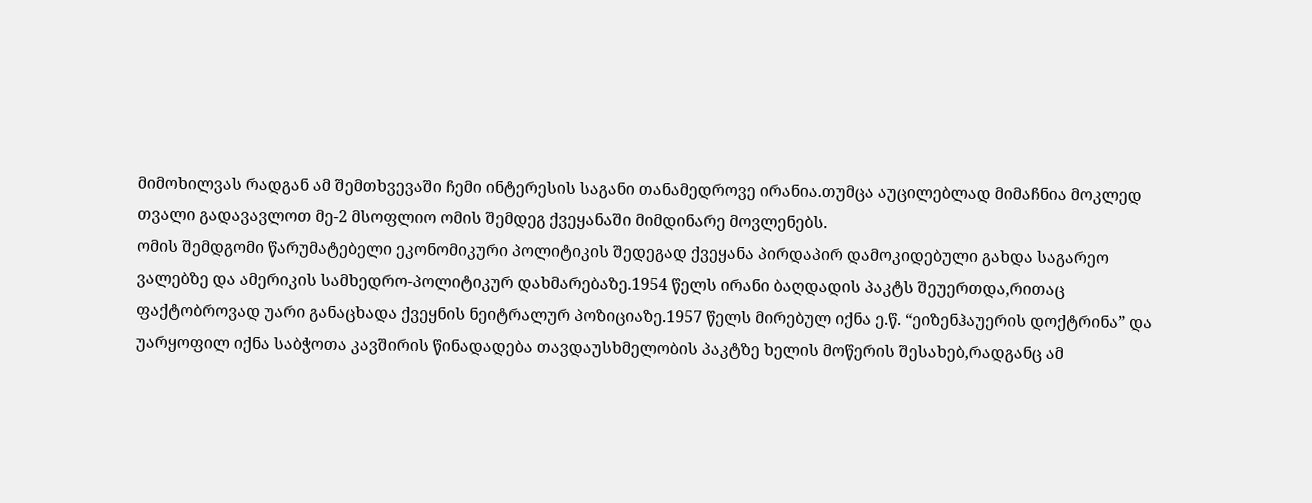მიმოხილვას რადგან ამ შემთხვევაში ჩემი ინტერესის საგანი თანამედროვე ირანია.თუმცა აუცილებლად მიმაჩნია მოკლედ თვალი გადავავლოთ მე-2 მსოფლიო ომის შემდეგ ქვეყანაში მიმდინარე მოვლენებს.
ომის შემდგომი წარუმატებელი ეკონომიკური პოლიტიკის შედეგად ქვეყანა პირდაპირ დამოკიდებული გახდა საგარეო ვალებზე და ამერიკის სამხედრო-პოლიტიკურ დახმარებაზე.1954 წელს ირანი ბაღდადის პაკტს შეუერთდა,რითაც ფაქტობროვად უარი განაცხადა ქვეყნის ნეიტრალურ პოზიციაზე.1957 წელს მირებულ იქნა ე.წ. “ეიზენჰაუერის დოქტრინა” და უარყოფილ იქნა საბჭოთა კავშირის წინადადება თავდაუსხმელობის პაკტზე ხელის მოწერის შესახებ,რადგანც ამ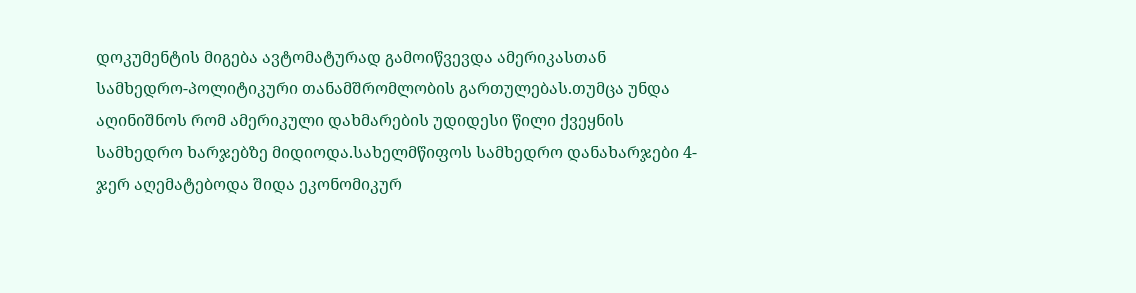დოკუმენტის მიგება ავტომატურად გამოიწვევდა ამერიკასთან სამხედრო-პოლიტიკური თანამშრომლობის გართულებას.თუმცა უნდა აღინიშნოს რომ ამერიკული დახმარების უდიდესი წილი ქვეყნის სამხედრო ხარჯებზე მიდიოდა.სახელმწიფოს სამხედრო დანახარჯები 4-ჯერ აღემატებოდა შიდა ეკონომიკურ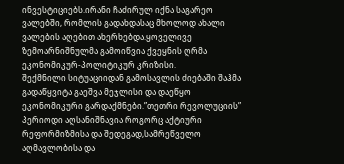ინვესტიციებს.ირანი ჩაძირულ იქნა საგარეო ვალებში, რომლის გადახდასაც მხოლოდ ახალი ვალების აღებით ახერხებდა.ყოველივე ზემოარნიშნულმა გამოიწვია ქვეყნის ღრმა ეკონომიკურ-პოლიტიკურ კრიზისი.
შექმნილი სიტუაციიდან გამოსავლის ძიებაში შაჰმა გადაწყვიტა გაეშვა მეჯლისი და დაეწყო ეკონომიკური გარდაქმნები.”თეთრი რევოლუციის” პერიოდი აღსანიშნავია როგორც აქტიური რეფორმიზმისა და შედეგად,სამრეწველო აღმავლობისა და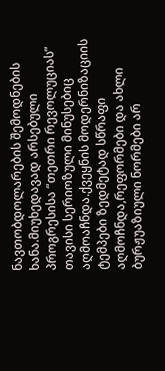ნავთობდოლარების შემოდნების ხანა.მიუხედავად არსებული პროგრესისა “თეთრი რევოლუციას” თავისი სერიოზული მინუსებიც აღმოაჩნდა.ქვეყნის მოდერნიზაციის ტემპები ზედმეტად სწრაფი აღმოჩნდა,რეფორმები და ახლი ბურჟუაზიული ნორმები არ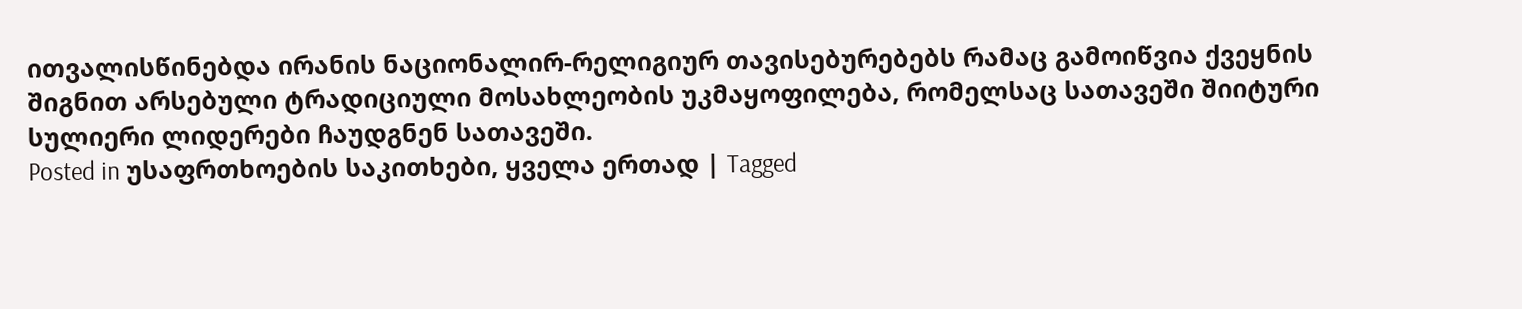ითვალისწინებდა ირანის ნაციონალირ-რელიგიურ თავისებურებებს რამაც გამოიწვია ქვეყნის შიგნით არსებული ტრადიციული მოსახლეობის უკმაყოფილება, რომელსაც სათავეში შიიტური სულიერი ლიდერები ჩაუდგნენ სათავეში.
Posted in უსაფრთხოების საკითხები, ყველა ერთად | Tagged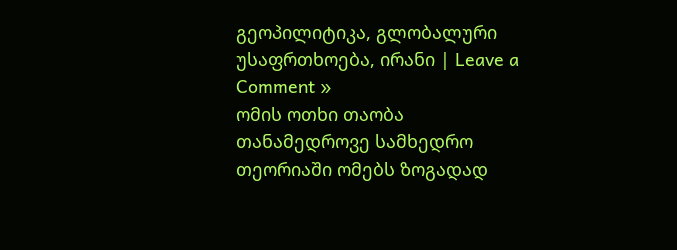გეოპილიტიკა, გლობალური უსაფრთხოება, ირანი | Leave a Comment »
ომის ოთხი თაობა
თანამედროვე სამხედრო თეორიაში ომებს ზოგადად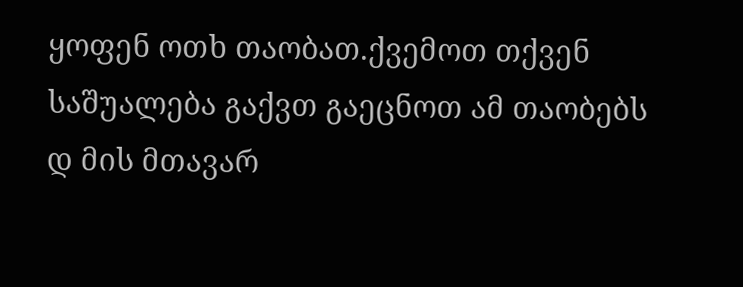ყოფენ ოთხ თაობათ.ქვემოთ თქვენ საშუალება გაქვთ გაეცნოთ ამ თაობებს დ მის მთავარ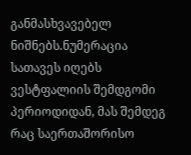განმასხვავებელ ნიშნებს.ნუმერაცია სათავეს იღებს ვესტფალიის შემდგომი პერიოდიდან, მას შემდეგ რაც საერთაშორისო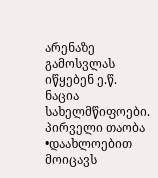არენაზე გამოსვლას იწყებენ ე.წ. ნაცია სახელმწიფოები.
პირველი თაობა
•დაახლოებით მოიცავს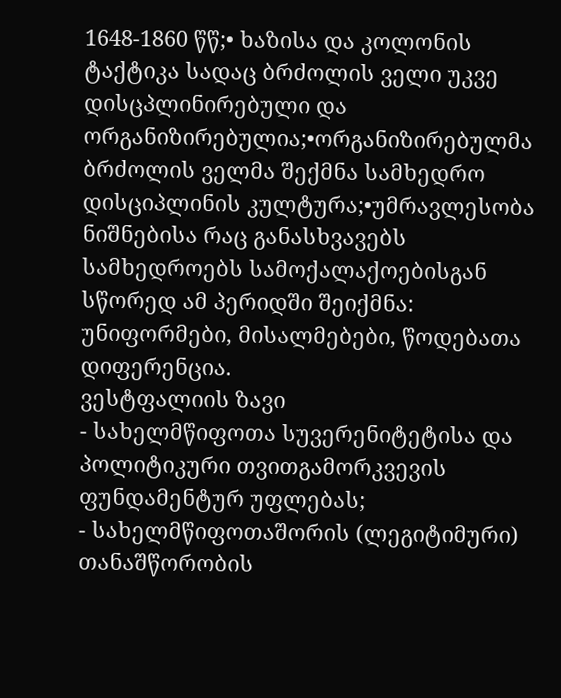1648-1860 წწ;• ხაზისა და კოლონის ტაქტიკა სადაც ბრძოლის ველი უკვე დისცპლინირებული და ორგანიზირებულია;•ორგანიზირებულმა ბრძოლის ველმა შექმნა სამხედრო დისციპლინის კულტურა;•უმრავლესობა ნიშნებისა რაც განასხვავებს სამხედროებს სამოქალაქოებისგან სწორედ ამ პერიდში შეიქმნა: უნიფორმები, მისალმებები, წოდებათა დიფერენცია.
ვესტფალიის ზავი
- სახელმწიფოთა სუვერენიტეტისა და პოლიტიკური თვითგამორკვევის ფუნდამენტურ უფლებას;
- სახელმწიფოთაშორის (ლეგიტიმური) თანაშწორობის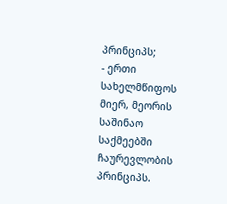პრინციპს;
- ერთი სახელმწიფოს მიერ, მეორის საშინაო საქმეებში ჩაურევლობის პრინციპს.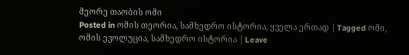მეორე თაობის ომი
Posted in ომის თეორია, სამხედრო ისტორია, ყველა ერთად | Tagged ომი, ომის ევოლუცია, სამხედრო ისტორია | Leave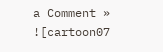a Comment »
![cartoon07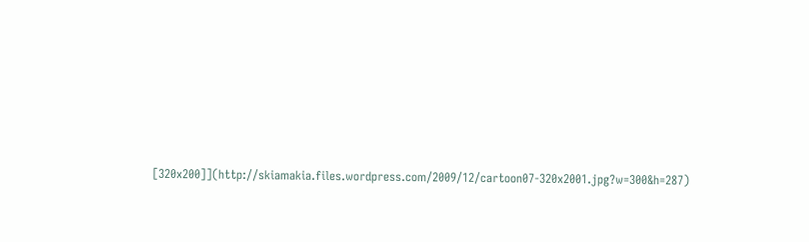[320x200]](http://skiamakia.files.wordpress.com/2009/12/cartoon07-320x2001.jpg?w=300&h=287)